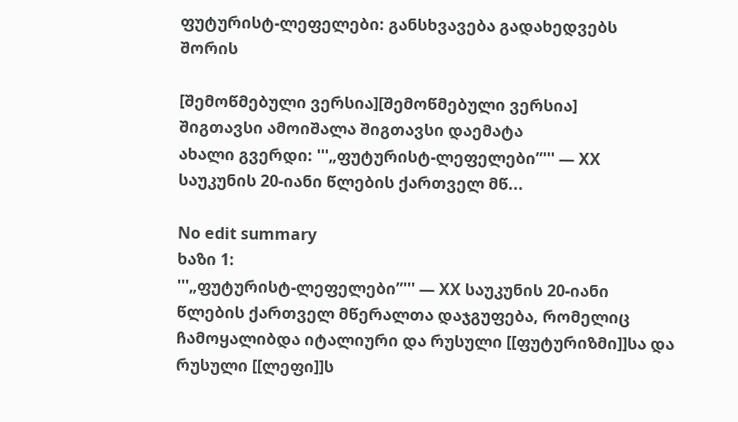ფუტურისტ-ლეფელები: განსხვავება გადახედვებს შორის

[შემოწმებული ვერსია][შემოწმებული ვერსია]
შიგთავსი ამოიშალა შიგთავსი დაემატა
ახალი გვერდი: '''„ფუტურისტ-ლეფელები”''' — XX საუკუნის 20-იანი წლების ქართველ მწ...

No edit summary
ხაზი 1:
'''„ფუტურისტ-ლეფელები”''' — XX საუკუნის 20-იანი წლების ქართველ მწერალთა დაჯგუფება, რომელიც ჩამოყალიბდა იტალიური და რუსული [[ფუტურიზმი]]სა და რუსული [[ლეფი]]ს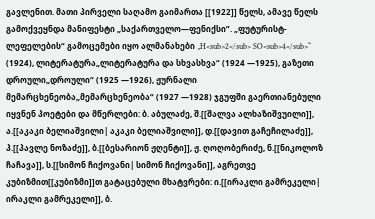გავლენით. მათი პირველი საღამო გაიმართა [[1922]] წელს, ამავე წელს გამოქვეყნდა მანიფესტი „საქართველო—ფენიქსი”. „ფუტურისტ-ლეფელების“ გამოცემები იყო ალმანახები „H<sub>2</sub> SO<sub>4</sub>“ (1924), ლიტერატურა„ლიტერატურა და სხვასხვა“ (1924 —1925), გაზეთი დროული„დროული“ (1925 —1926), ჟურნალი მემარცხენეობა„მემარცხენეობა“ (1927 —1928) ჯგუფში გაერთიანებული იყვნენ პოეტები და მწერლები: ბ. აბულაძე, შ.[[შალვა ალხაზიშვუილი]], ა.[[აკაკი ბელიაშვილი| აკაკი ბელიაშვილი]], დ.[[დავით გაჩეჩილაძე]], პ.[[პავლე ნოზაძე]], ბ.[[ბესარიონ ჟღენტი]], ჟ. ღოღობერიძე, ნ.[[ნიკოლოზ ჩაჩავა]], ს.[[სიმონ ჩიქოვანი| სიმონ ჩიქოვანი]], აგრეთვე კუბიზმით[[კუბიზმი]]თ გატაცებული მხატვრები: ი.[[ირაკლი გამრეკელი| ირაკლი გამრეკელი]], ბ.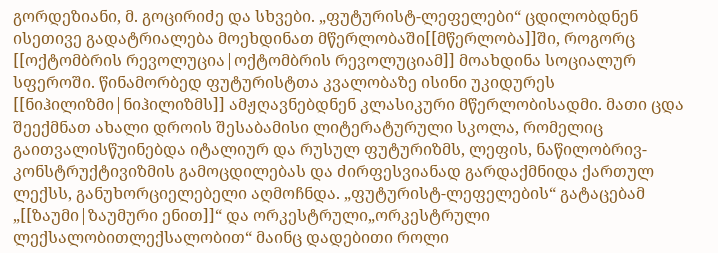გორდეზიანი, მ. გოცირიძე და სხვები. „ფუტურისტ-ლეფელები“ ცდილობდნენ ისეთივე გადატრიალება მოეხდინათ მწერლობაში[[მწერლობა]]ში, როგორც [[ოქტომბრის რევოლუცია|ოქტომბრის რევოლუციამ]] მოახდინა სოციალურ სფეროში. წინამორბედ ფუტურისტთა კვალობაზე ისინი უკიდურეს [[ნიჰილიზმი|ნიჰილიზმს]] ამჟღავნებდნენ კლასიკური მწერლობისადმი. მათი ცდა შეექმნათ ახალი დროის შესაბამისი ლიტერატურული სკოლა, რომელიც გაითვალისწუინებდა იტალიურ და რუსულ ფუტურიზმს, ლეფის, ნაწილობრივ-კონსტრუქტივიზმის გამოცდილებას და ძირფესვიანად გარდაქმნიდა ქართულ ლექსს, განუხორციელებელი აღმოჩნდა. „ფუტურისტ-ლეფელების“ გატაცებამ „[[ზაუმი|ზაუმური ენით]]“ და ორკესტრული„ორკესტრული ლექსალობითლექსალობით“ მაინც დადებითი როლი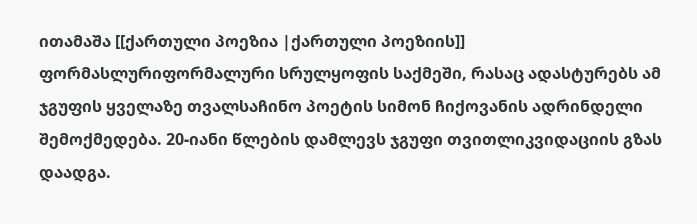ითამაშა [[ქართული პოეზია |ქართული პოეზიის]] ფორმასლურიფორმალური სრულყოფის საქმეში, რასაც ადასტურებს ამ ჯგუფის ყველაზე თვალსაჩინო პოეტის სიმონ ჩიქოვანის ადრინდელი შემოქმედება. 20-იანი წლების დამლევს ჯგუფი თვითლიკვიდაციის გზას დაადგა.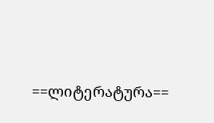==ლიტერატურა==